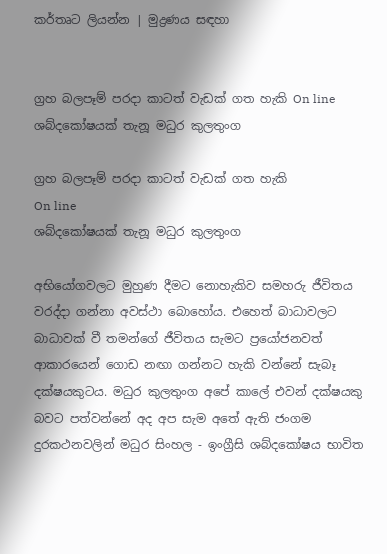කර්තෘට ලියන්න | මුද්‍රණය සඳහා


ග්‍රහ බලපෑම් පරදා කාටත් වැඩක් ගත හැකි On line ශබ්දකෝෂයක් තැනූ මධුර කුලතුංග

ග්‍රහ බලපෑම් පරදා කාටත් වැඩක් ගත හැකි
On line
ශබ්දකෝෂයක් තැනූ මධුර කුලතුංග

අභියෝගවලට මුහුණ දීමට නොහැකිව සමහරු ජීවිතය වරද්දා ගන්නා අවස්ථා බොහෝය. එහෙත් බාධාවලට බාධාවක් වී තමන්ගේ ජීවිතය සැමට ප්‍රයෝජනවත් ආකාරයෙන් ‍ගොඩ නඟා ගන්නට හැකි වන්නේ සැබෑ දක්ෂයකුටය. මධුර කුලතුංග අපේ කාලේ එවන් දක්ෂයකු බවට පත්වන්නේ අද අප සැම අතේ ඇති ජංගම දුරකථනවලින් මධුර සිංහල - ඉංග්‍රීසි ශබ්දකෝෂය භාවිත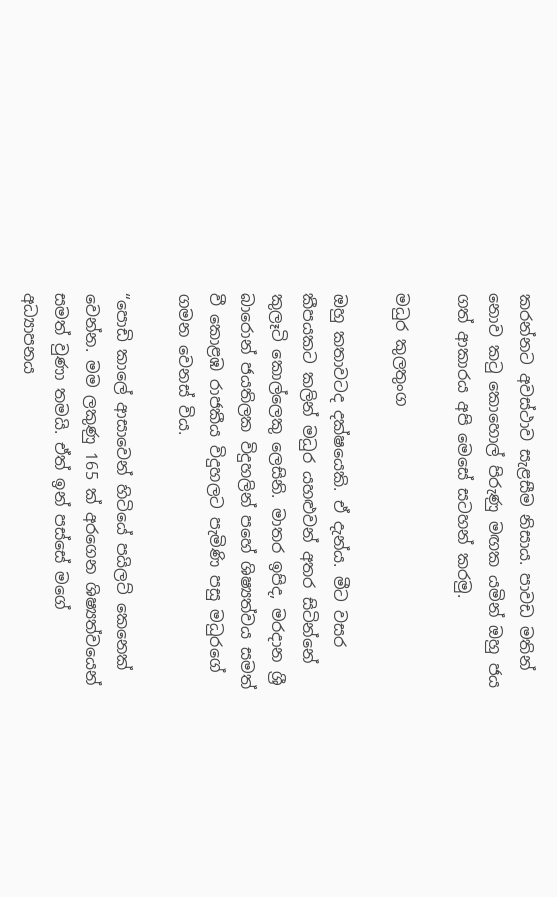කරන්නට අවස්ථාව සැළසීම නිසාය. පාවඩ මතින් නොව කටු කොහොල් පිරුණු මඟක යමින් ඔහු ජය ගත් ආකාරය අපි මෙසේ සටහන් කරමු.

මධුර කුලතුංග

ඔහු කතාවටද දක්ෂයෙකි. ඒ දැන්ය. මීට වසර කීපයකට කලින් මධුර යහළුවන් අතර සිටින්නේ කුලෑටි කොල්ලෙකු ලෙසිනි. මාතර ඉපිද, මරදාන ශ්‍රී බාරොන් ජයතිලක විදුහලින් පහේ ශිෂ්‍යත්වය සමත් වී කොළඹ රාජකීය විදුහලට පැමිණි පසු මධුරගේ ගමන වෙනස් විය.

“පොඩි කාලේ ආසාවෙන් හිටියේ පයිලට් කෙනෙක් වෙන්න. මම ලකුණු 165 ක් අරගෙන ශිෂ්‍යත්වයෙන් සමත් වුණා තමයි. ඒත් ඉන් පස්සේ මගේ අධ්‍යාපනය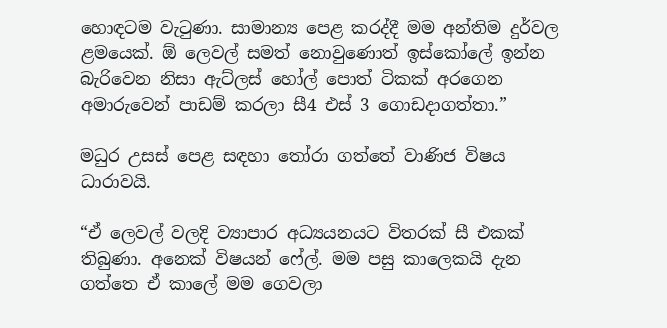හොඳටම වැටුණා. සාමාන්‍ය පෙළ කරද්දී මම අන්තිම දුර්වල ළමයෙක්. ඕ ලෙවල් සමත් නොවුණොත් ඉස්කෝලේ ඉන්න බැරිවෙන නිසා ඇට්ලස් හෝල් පොත් ටිකක් අරගෙන අමාරුවෙන් පාඩම් කරලා සී4 එස් 3 ගොඩදාගත්තා.”

මධුර උසස් පෙළ සඳහා තෝරා ගත්තේ වාණිජ විෂය ධාරාවයි.

“ඒ ලෙවල් වලදි ව්‍යාපාර අධ්‍යයනයට විතරක් සී එකක් තිබුණා. අනෙක් විෂයන් ෆේල්. මම පසු කාලෙකයි දැන ගත්තෙ ඒ කාලේ මම ගෙවලා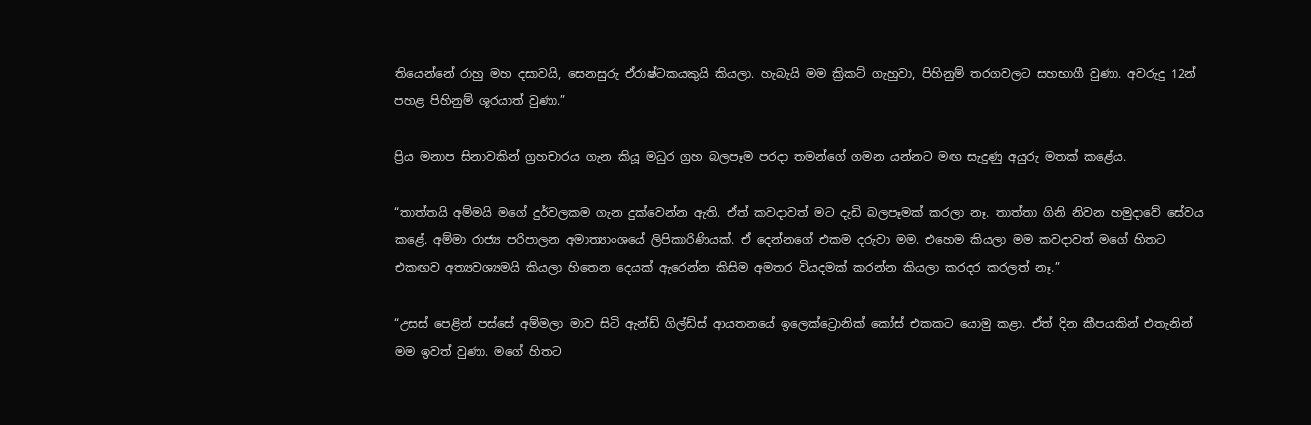තියෙන්නේ රාහු මහ දසාවයි, සෙනසුරු ඒරාෂ්ටකයකුයි කියලා. හැබැයි මම ක්‍රිකට් ගැහුවා, පිහිනුම් තරගවලට සහභාගී වුණා. අවරුදු 12න් පහළ පිහිනුම් ශූරයාත් වුණා.”

ප්‍රිය මනාප සිනාවකින් ග්‍රහචාරය ගැන කියූ මධුර ග්‍රහ බලපෑම පරදා තමන්ගේ ගමන යන්නට මඟ සැදුණු අයුරු මතක් කළේය.

“තාත්තයි අම්මයි මගේ දුර්වලකම ගැන දුක්වෙන්න ඇති. ඒත් කවදාවත් මට දැඩි බලපෑමක් කරලා නෑ. තාත්තා ගිනි නිවන හමුදාවේ සේවය කළේ. අම්මා රාජ්‍ය පරිපාලන අමාත්‍යාංශයේ ලිපිකාරිණියක්. ඒ දෙන්නගේ එකම දරුවා මම. එහෙම කියලා මම කවදාවත් මගේ හිතට එකඟව අත්‍යවශ්‍යමයි කියලා හිතෙන දෙයක් ඇරෙන්න කිසිම අමතර වියදමක් කරන්න කියලා කරදර කරලත් නෑ.”

“උසස් පෙළින් පස්සේ අම්මලා මාව සිටි ඇන්ඩ් ගිල්ඩ්ස් ආයතනයේ ඉලෙක්ට්‍රොනික් කෝස් එකකට යොමු කළා. ඒත් දින කීපයකින් එතැනින් මම ඉවත් වුණා. මගේ හිතට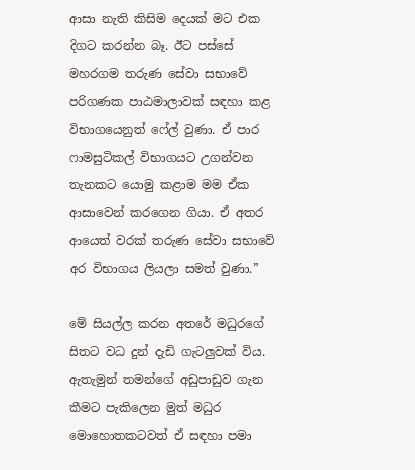ආසා නැති කිසිම දෙයක් මට එක දිගට කරන්න බෑ. ඊට පස්සේ මහරගම තරුණ සේවා සභාවේ පරිගණක පාඨමාලාවක් සඳහා කළ විභාගයෙනුත් ෆේල් වුණා. ඒ පාර ෆාමසුටිකල් විභාගයට උගන්වන තැනකට යොමු කළාම මම ඒක ආසාවෙන් කරගෙන ගියා. ඒ අතර ආයෙත් වරක් තරුණ සේවා සභාවේ අර විභාගය ලියලා සමත් වුණා.”

මේ සියල්ල කරන අතරේ මධුරගේ සිතට වධ දුන් දැඩි ගැටලුවක් විය. ඇතැමුන් තමන්ගේ අඩුපාඩුව ගැන කීමට පැකිලෙන මුත් මධුර මොහොතකටවත් ඒ සඳහා පමා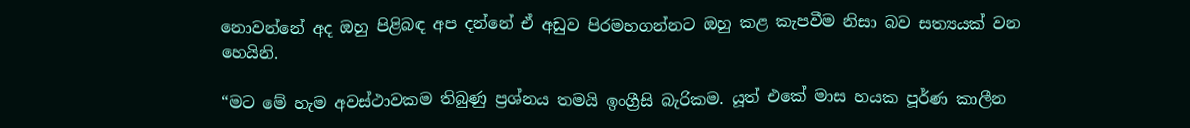නොවන්නේ අද ඔහු පිළිබඳ අප දන්නේ ඒ අඩුව පිරමහගන්නට ඔහු කළ කැපවීම නිසා බව සත්‍යයක් වන හෙයිනි.

“මට මේ හැම අවස්ථාවකම තිබුණු ප්‍රශ්නය තමයි ඉංග්‍රීසි බැරිකම. යූත් එකේ මාස හයක පූර්ණ කාලීන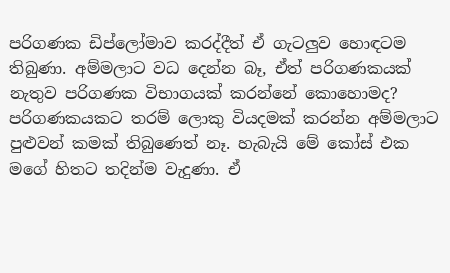පරිගණක ඩිප්ලෝමාව කරද්දීත් ඒ ගැටලුව හොඳටම තිබුණා. අම්මලාට වධ දෙන්න බෑ, ඒත් පරිගණකයක් නැතුව පරිගණක විභාගයක් කරන්නේ කොහොමද? පරිගණකයකට තරම් ලොකු වියදමක් කරන්න අම්මලාට පුළුවන් කමක් තිබුණෙත් නෑ. හැබැයි මේ කෝස් එක මගේ හිතට තදින්ම වැදුණා. ඒ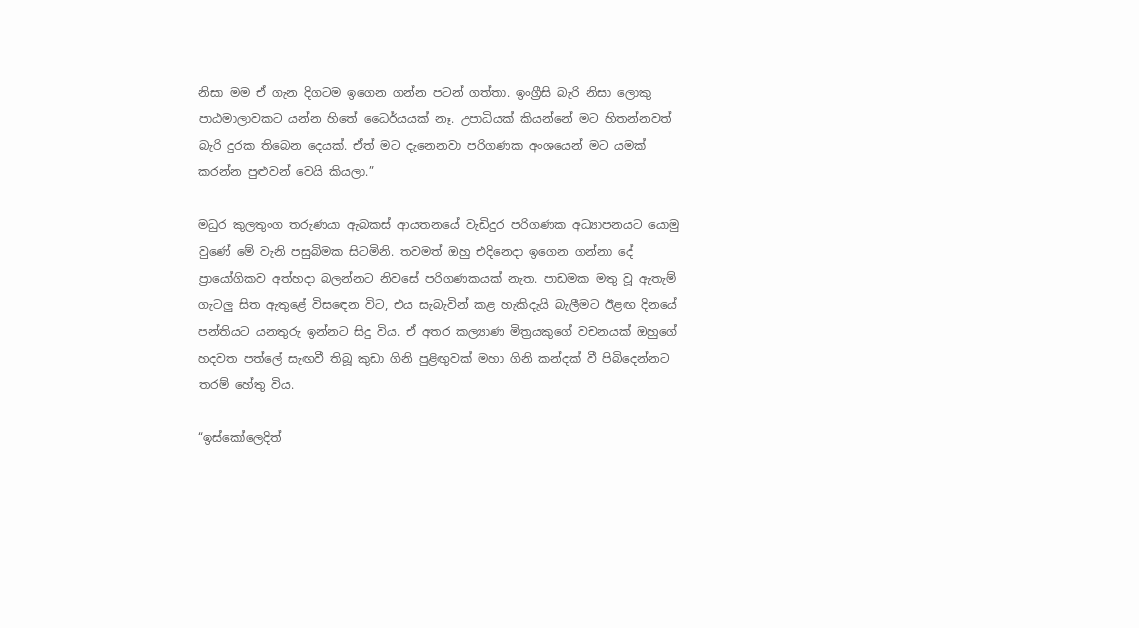නිසා මම ඒ ගැන දිගටම ඉගෙන ගන්න පටන් ගත්තා. ඉංග්‍රීසි බැරි නිසා ලොකු පාඨමාලාවකට යන්න හිතේ ධෛර්යයක් නෑ. උපාධියක් කියන්නේ මට හිතන්නවත් බැරි දුරක තිබෙන දෙයක්. ඒත් මට දැනෙනවා පරිගණක අංශයෙන් මට යමක් කරන්න පුළුවන් වෙයි කියලා.”

මධුර කුලතුංග තරුණයා ඇබකස් ආයතනයේ වැඩිදුර පරිගණක අධ්‍යාපනයට යොමු වුණේ මේ වැනි පසුබිමක සිටමිනි. තවමත් ඔහු එදිනෙදා ඉගෙන ගන්නා දේ ප්‍රායෝගිකව අත්හදා බලන්නට නිවසේ පරිගණකයක් නැත. පාඩමක මතු වූ ඇතැම් ගැටලු සිත ඇතුළේ විසඳෙන විට, එය සැබැවින් කළ හැකිදැයි බැලීමට ඊළඟ දින‍යේ පන්තියට යනතුරු ඉන්නට සිදු විය. ඒ අතර කල්‍යාණ මිත්‍රයකුගේ වචනයක් ඔහුගේ හදවත පත්ලේ සැඟවී තිබූ කුඩා ගිනි පුළිඟුවක් මහා ගිනි කන්දක්‍ වී පිබිදෙන්නට තරම් හේතු විය.

“ඉස්කෝලෙදිත්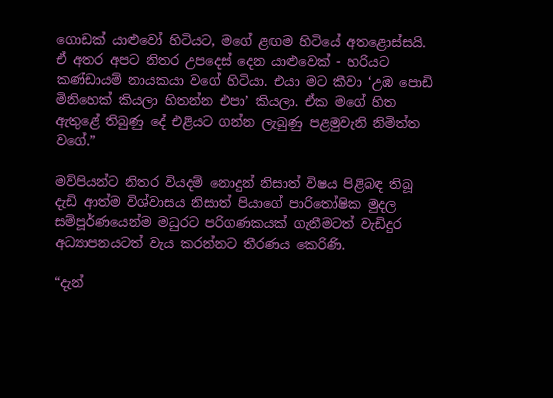ගොඩක් යාළුවෝ හිටියට, මගේ ළඟම හිටියේ අතළොස්සයි. ඒ අතර අපට නිතර උපදෙස් දෙන යාළුවෙක් - හරියට කණ්ඩායම් නායකයා වගේ හිටියා. එයා මට කීවා ‘උඹ පොඩි මිනිහෙක් කියලා හිතන්න එපා’ කියලා. ඒක මගේ හිත ඇතුළේ තිබුණු දේ එළියට ගන්න ලැබුණු පළමුවැනි නිමිත්ත වගේ.”

මව්පියන්ට නිතර වියදම් නොදුන් නිසාත් විෂය පිළිබඳ තිබූ දැඩි ආත්ම විශ්වාසය නිසාත් පියාගේ පාරිතෝෂික මුදල සම්පූර්ණයෙන්ම මධුරට පරිගණකයක් ගැනීමටත් වැඩිදුර අධ්‍යාපනයටත් වැය කරන්නට තීරණය කෙරිණි.

“දැන්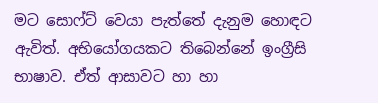මට සොෆ්ට් වෙයා පැත්තේ දැනුම හොඳට ඇවිත්. අභියෝගයකට තිබෙන්නේ ඉංග්‍රීසි භාෂාව. ඒත් ආසාවට හා හා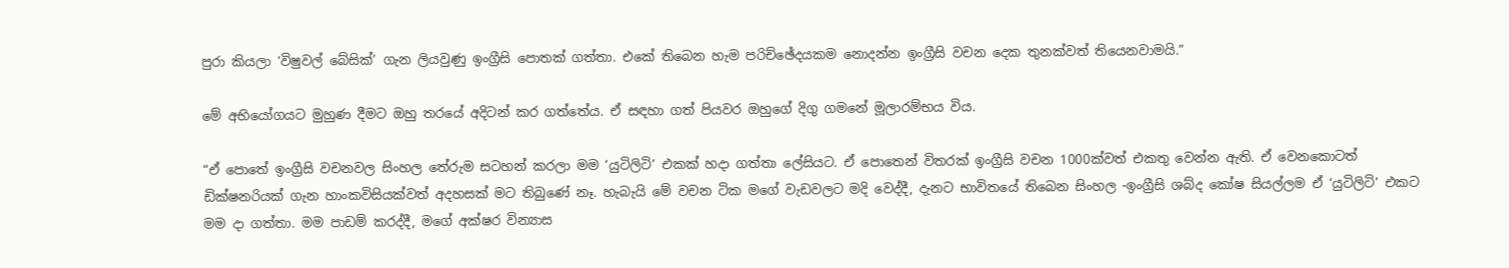පුරා කියලා ‘විෂුවල් බේසික්’ ගැන ලියවුණු ඉංග්‍රීසි පොතක් ගත්තා. එකේ තිබෙන හැම පරිච්ඡේදයකම නොදන්න ඉංග්‍රීසි වචන දෙක තුනක්වත් තියෙනවාමයි.”

මේ අභියෝගයට මුහුණ දීමට ඔහු තර‍යේ අදිටන් කර ගත්තේය. ඒ සඳහා ගත් පියවර ඔහුගේ දිගු ගමනේ මූලාරම්භය විය.

“ඒ පොතේ ඉංග්‍රීසි වචනවල සිංහල තේරුම සටහන් කරලා මම ‘යුටිලිටි’ එකක් හදා ගත්තා ලේසියට. ඒ පොතෙන් විතරක් ඉංග්‍රීසි වචන 1000ක්වත් එකතු වෙන්න ඇති. ඒ වෙනකොටත් ඩික්ෂනරියක් ගැන හාංකවිසියක්වත් අදහසක් මට තිබුණේ නෑ. හැබැයි මේ වචන ටික මගේ වැඩවල‍ට මදි වෙද්දී, දැනට භාවිතයේ තිබෙන සිංහල -ඉංග්‍රීසි ශබ්ද කෝෂ සියල්ලම ඒ ‘යුටිලිටි’ එකට මම දා ගත්තා. මම පාඩම් කරද්දී, මගේ අක්ෂර වින්‍යාස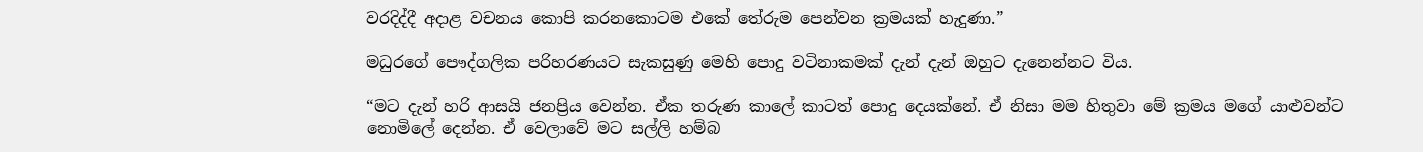වරදිද්දී අදාළ වචනය කොපි කරනකොටම එකේ තේරුම පෙන්වන ක්‍රමයක් හැදුණා.”

මධුරගේ පෞද්ගලික පරිහරණයට සැකසුණු මෙහි පොදු වටිනාකමක් දැන් දැන් ඔහුට දැනෙන්නට විය.

“මට දැන් හරි ආසයි ජනප්‍රිය වෙන්න. ඒක තරුණ කාලේ කාටත් පොදු දෙයක්නේ. ඒ නිසා මම හිතුවා මේ ක්‍රමය මගේ යාළුවන්ට නොමිලේ දෙන්න. ඒ වෙලාවේ මට සල්ලි හම්බ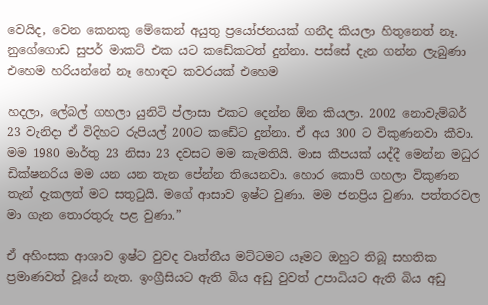වෙයිද, වෙන කෙනකු මේකෙන් අයුතු ප්‍රයෝජනයක් ගනීද කියලා හිතුනෙත් නෑ. නුගේගොඩ සුපර් මාකට් එක යට කඩේකටත් දුන්නා. පස්සේ දැන ගන්න ලැබුණා එහෙම හරියන්නේ නෑ හොඳට කවරයක් එහෙම

හදලා, ලේබල් ගහලා යුනිටි ප්ලාසා එකට දෙන්න ඕන කියලා. 2002 නොවැම්බර් 23 වැනිදා ඒ විදිහට රුපියල් 200ට කඩේට දුන්නා. ඒ අය 300 ට විකුණනවා කීවා. මම 1980 මාර්තු 23 නිසා 23 දවසට මම කැමතියි. මාස කීපයක් යද්දී මෙන්න මධුර ඩික්ෂනරිය මම යන යන තැන පේන්න තියෙනවා. හොර කොපි ගහලා විකුණන තැන් දැකලත් මට සතුටුයි. මගේ ආසාව ඉෂ්ට වුණා. මම ජනප්‍රිය වුණා. පත්තරවල මා ගැන තොරතුරු පළ වුණා.”

ඒ අහිංසක ආශාව ඉෂ්ට වුවද වෘත්තීය මට්ටමට යෑමට ඔහුට තිබූ සහතික ප්‍රමාණවත් වූයේ නැත. ඉංග්‍රීසියට ඇති බිය අඩු වුවත් උපාධියට ඇති බිය අඩු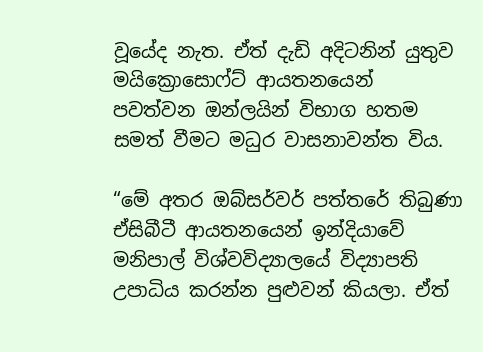වූයේද නැත. ඒත් දැඩි අදිටනින් යුතුව මයික්‍රොසොෆ්ට් ආයතනයෙන් පවත්වන ඔන්ලයින් විභාග හතම සමත් වීමට මධුර වාසනාවන්ත විය.

“මේ අතර ඔබ්සර්වර් පත්තරේ තිබුණා ඒසිබීටී ආයතනයෙන් ඉන්දියාවේ මනිපාල් විශ්වවිද්‍යාලයේ විද්‍යාපති උපාධිය කරන්න පුළුවන් කියලා. ඒත්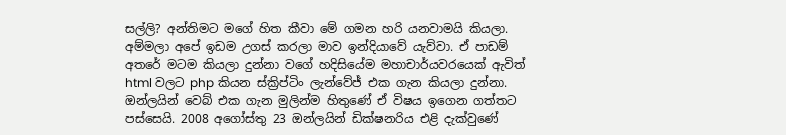සල්ලි? අන්තිමට මගේ හිත කීවා මේ ගමන හරි යනවාමයි කියලා. අම්මලා අපේ ඉඩම උගස් කරලා මාව ඉන්දියාවේ යැව්වා. ඒ පාඩම් අතරේ මටම කියලා දුන්නා වගේ හදිසියේම මහාචාර්යවරයෙක් ඇවිත් html වලට php කියන ස්ක්‍රිප්ටිං ලැන්වේජ් එක ගැන කියලා දුන්නා. ඔන්ලයින් වෙබ් එක ගැන මුලින්ම හිතුණේ ඒ විෂය ඉගෙන ගත්තට පස්සෙයි. 2008 අගෝස්තු 23 ඔන්ලයින් ඩික්ෂනරිය එළි දැක්වුණේ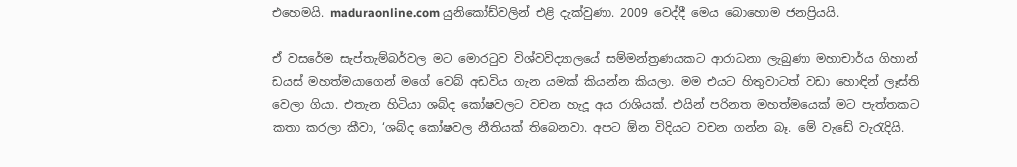එහෙමයි. maduraonline.com යුනිකෝඩ්වලින් එළි දැක්වුණා. 2009 වෙද්දී මෙය බොහොම ජනප්‍රියයි.

ඒ වසරේම සැප්තැම්බර්වල මට මොරටුව විශ්වවිද්‍යාලයේ සම්මන්ත්‍රණයකට ආරාධනා ලැබුණා මහාචාර්ය ගිහාන් ඩයස් මහත්මයාගෙන් මගේ වෙබ් අඩවිය ගැන යමක් කියන්න කියලා. මම එයට හිතුවාටත් වඩා හොඳින් ලෑස්ති වෙලා ගියා. එතැන හිටියා ශබ්ද කෝෂවලට වචන හැදූ අය රාශියක්. එයින් පරිනත මහත්මයෙක් මට පැත්තකට කතා කරලා කීවා, ‘ශබ්ද කෝෂවල නීතියක් තිබෙනවා. අපට ඕන විදියට වචන ගන්න බෑ. මේ වැඩේ වැරැදියි.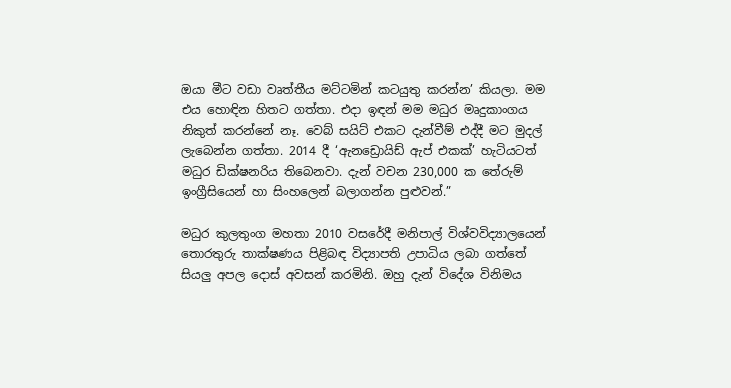ඔයා මීට වඩා වෘත්තීය මට්ටමින් කටයුතු කරන්න’ කියලා. මම එය හොඳින හිතට ගත්තා. එදා ඉඳන් මම මධුර මෘදුකාංගය නිකුත් කරන්නේ නෑ. වෙබ් සයිට් එකට දැන්වීම් එද්දී මට මුදල් ලැබෙන්න ගත්තා. 2014 දී ‘ඇනඩ්‍රොයිඩ් ඇප් එකක්’ හැටියටත් මධුර ඩික්ෂනරිය තිබෙනවා. දැන් වචන 230,000 ක තේරුම් ඉංග්‍රීසියෙන් හා සිංහලෙන් බලාගන්න පුළුවන්.”

මධුර කුලතුංග මහතා 2010 වසරේදී මනිපාල් විශ්වවිද්‍යාලයෙන් තොරතුරු තාක්ෂණය පිළිබඳ විද්‍යාපති උපාධිය ලබා ගත්තේ සියලු අපල දොස් අවසන් කරමිනි. ඔහු දැන් විදේශ විනිමය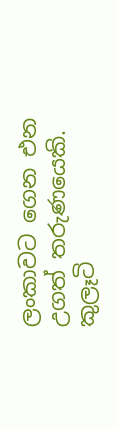ලංකාවට ගෙන එන උගත් තරුණයෙකි. කුලෑටි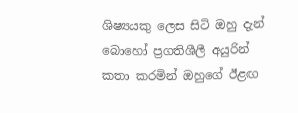ශිෂ්‍යයකු ලෙස සිටි ඔහු දැන් බොහෝ ප්‍රගතිශීලී අයුරින් කතා කරමින් ඔහුගේ ඊළඟ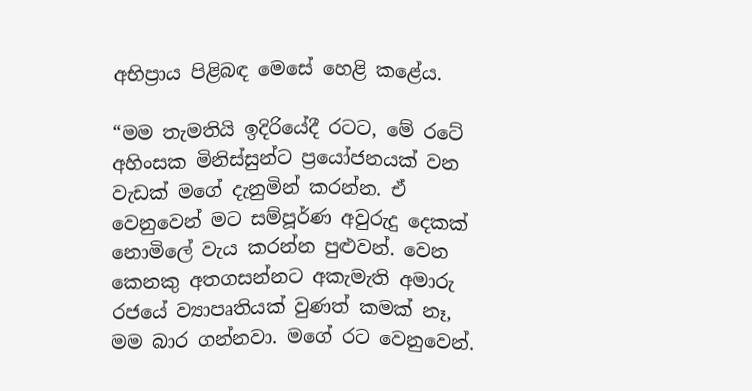අභිප්‍රාය පිළිබඳ මෙසේ හෙළි කළේය.

“මම තැමතියි ඉදිරියේදී රටට, මේ රටේ අහිංසක මිනිස්සුන්ට ප්‍රයෝජනයක් වන වැඩක් මගේ දැනුමින් කරන්න. ඒ වෙනුවෙන් මට සම්පූර්ණ අවුරුදු දෙකක් නොමිලේ වැය කරන්න පුළුවන්. වෙන කෙනකු අතගසන්නට අකැමැති අමාරු රජයේ ව්‍යාපෘතියක් වුණත් කමක් නෑ, මම බාර ගන්නවා. මගේ රට වෙනුවෙන්.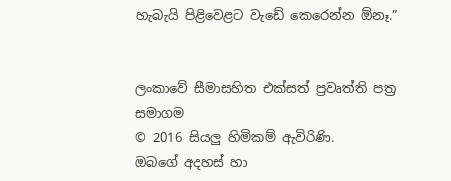හැබැයි පිළිවෙළට වැඩේ කෙරෙන්න ඕනෑ.”


ලංකාවේ සීමාසහිත එක්සත් ප්‍රවෘත්ති පත්‍ර සමාගම
© 2016 සියලු හිමිකම් ඇවිරිණි.
ඔබගේ අදහස් හා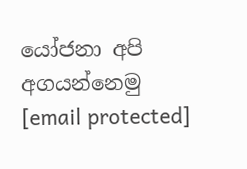යෝජනා අපි අගයන්නෙමු
[email protected]